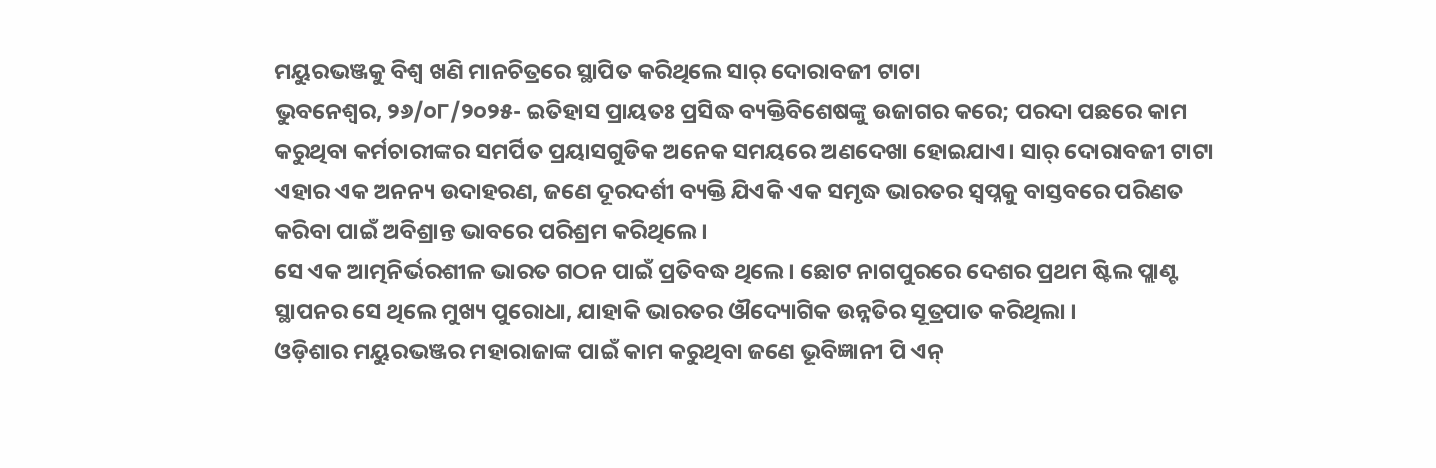ମୟୁରଭଞ୍ଜକୁ ବିଶ୍ୱ ଖଣି ମାନଚିତ୍ରରେ ସ୍ଥାପିତ କରିଥିଲେ ସାର୍ ଦୋରାବଜୀ ଟାଟା
ଭୁବନେଶ୍ୱର, ୨୬/୦୮/୨୦୨୫- ଇତିହାସ ପ୍ରାୟତଃ ପ୍ରସିଦ୍ଧ ବ୍ୟକ୍ତିବିଶେଷଙ୍କୁ ଉଜାଗର କରେ; ପରଦା ପଛରେ କାମ କରୁଥିବା କର୍ମଚାରୀଙ୍କର ସମର୍ପିତ ପ୍ରୟାସଗୁଡିକ ଅନେକ ସମୟରେ ଅଣଦେଖା ହୋଇଯାଏ। ସାର୍ ଦୋରାବଜୀ ଟାଟା ଏହାର ଏକ ଅନନ୍ୟ ଉଦାହରଣ, ଜଣେ ଦୂରଦର୍ଶୀ ବ୍ୟକ୍ତି ଯିଏକି ଏକ ସମୃଦ୍ଧ ଭାରତର ସ୍ୱପ୍ନକୁ ବାସ୍ତବରେ ପରିଣତ କରିବା ପାଇଁ ଅବିଶ୍ରାନ୍ତ ଭାବରେ ପରିଶ୍ରମ କରିଥିଲେ ।
ସେ ଏକ ଆତ୍ମନିର୍ଭରଶୀଳ ଭାରତ ଗଠନ ପାଇଁ ପ୍ରତିବଦ୍ଧ ଥିଲେ । ଛୋଟ ନାଗପୁରରେ ଦେଶର ପ୍ରଥମ ଷ୍ଟିଲ ପ୍ଲାଣ୍ଟ ସ୍ଥାପନର ସେ ଥିଲେ ମୁଖ୍ୟ ପୁରୋଧା, ଯାହାକି ଭାରତର ଔଦ୍ୟୋଗିକ ଉନ୍ନତିର ସୂତ୍ରପାତ କରିଥିଲା ।
ଓଡ଼ିଶାର ମୟୁରଭଞ୍ଜର ମହାରାଜାଙ୍କ ପାଇଁ କାମ କରୁଥିବା ଜଣେ ଭୂବିଜ୍ଞାନୀ ପି ଏନ୍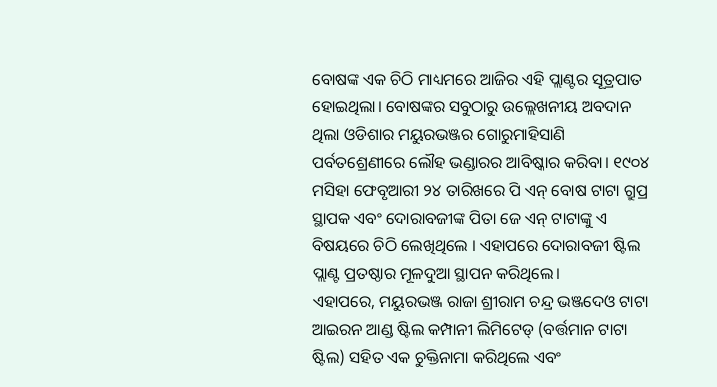ବୋଷଙ୍କ ଏକ ଚିଠି ମାଧ୍ୟମରେ ଆଜିର ଏହି ପ୍ଲାଣ୍ଟର ସୂତ୍ରପାତ ହୋଇଥିଲା। ବୋଷଙ୍କର ସବୁଠାରୁ ଉଲ୍ଲେଖନୀୟ ଅବଦାନ ଥିଲା ଓଡିଶାର ମୟୁରଭଞ୍ଜର ଗୋରୁମାହିସାଣି ପର୍ବତଶ୍ରେଣୀରେ ଲୌହ ଭଣ୍ଡାରର ଆବିଷ୍କାର କରିବା। ୧୯୦୪ ମସିହା ଫେବୃଆରୀ ୨୪ ତାରିଖରେ ପି ଏନ୍ ବୋଷ ଟାଟା ଗ୍ରୁପ୍ର ସ୍ଥାପକ ଏବଂ ଦୋରାବଜୀଙ୍କ ପିତା ଜେ ଏନ୍ ଟାଟାଙ୍କୁ ଏ ବିଷୟରେ ଚିଠି ଲେଖିଥିଲେ । ଏହାପରେ ଦୋରାବଜୀ ଷ୍ଟିଲ ପ୍ଲାଣ୍ଟ ପ୍ରତଷ୍ଠାର ମୂଳଦୁଆ ସ୍ଥାପନ କରିଥିଲେ।
ଏହାପରେ, ମୟୁରଭଞ୍ଜ ରାଜା ଶ୍ରୀରାମ ଚନ୍ଦ୍ର ଭଞ୍ଜଦେଓ ଟାଟା ଆଇରନ ଆଣ୍ଡ ଷ୍ଟିଲ କମ୍ପାନୀ ଲିମିଟେଡ୍ (ବର୍ତ୍ତମାନ ଟାଟା ଷ୍ଟିଲ) ସହିତ ଏକ ଚୁକ୍ତିନାମା କରିଥିଲେ ଏବଂ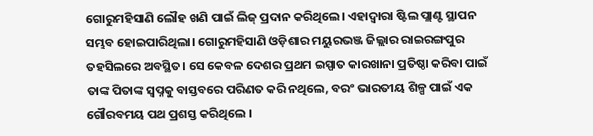ଗୋରୁମହିସାଣି ଲୌହ ଖଣି ପାଇଁ ଲିଜ୍ ପ୍ରଦାନ କରିଥିଲେ। ଏହାଦ୍ୱାରା ଷ୍ଟିଲ ପ୍ଲାଣ୍ଟ ସ୍ଥାପନ ସମ୍ଭବ ହୋଇପାରିଥିଲା। ଗୋରୁମହିସାଣି ଓଡ଼ିଶାର ମୟୁରଭଞ୍ଜ ଜିଲ୍ଲାର ରାଇରଙ୍ଗପୁର ତହସିଲରେ ଅବସ୍ଥିତ। ସେ କେବଳ ଦେଶର ପ୍ରଥମ ଇସ୍ପାତ କାରଖାନା ପ୍ରତିଷ୍ଠା କରିବା ପାଇଁ ତାଙ୍କ ପିତାଙ୍କ ସ୍ୱପ୍ନକୁ ବାସ୍ତବରେ ପରିଣତ କରି ନଥିଲେ, ବରଂ ଭାରତୀୟ ଶିଳ୍ପ ପାଇଁ ଏକ ଗୌରବମୟ ପଥ ପ୍ରଶସ୍ତ କରିଥିଲେ ।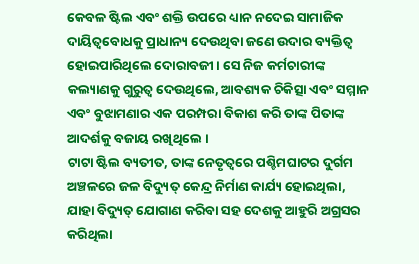କେବଳ ଷ୍ଟିଲ ଏବଂ ଶକ୍ତି ଉପରେ ଧ୍ୟାନ ନଦେଇ ସାମାଜିକ ଦାୟିତ୍ୱବୋଧକୁ ପ୍ରାଧାନ୍ୟ ଦେଉଥିବା ଜଣେ ଉଦାର ବ୍ୟକ୍ତିତ୍ୱ ହୋଇପାରିଥିଲେ ଦୋରାବଜୀ। ସେ ନିଜ କର୍ମଚାରୀଙ୍କ କଲ୍ୟାଣକୁ ଗୁରୁତ୍ୱ ଦେଉଥିଲେ, ଆବଶ୍ୟକ ଚିକିତ୍ସା ଏବଂ ସମ୍ମାନ ଏବଂ ବୁଝାମଣାର ଏକ ପରମ୍ପରା ବିକାଶ କରି ତାଙ୍କ ପିତାଙ୍କ ଆଦର୍ଶକୁ ବଜାୟ ରଖିଥିଲେ ।
ଟାଟା ଷ୍ଟିଲ ବ୍ୟତୀତ, ତାଙ୍କ ନେତୃତ୍ୱରେ ପଶ୍ଚିମଘାଟର ଦୁର୍ଗମ ଅଞ୍ଚଳରେ ଜଳ ବିଦ୍ୟୁତ୍ କେନ୍ଦ୍ର ନିର୍ମାଣ କାର୍ଯ୍ୟ ହୋଇଥିଲା, ଯାହା ବିଦ୍ୟୁତ୍ ଯୋଗାଣ କରିବା ସହ ଦେଶକୁ ଆହୁରି ଅଗ୍ରସର କରିଥିଲା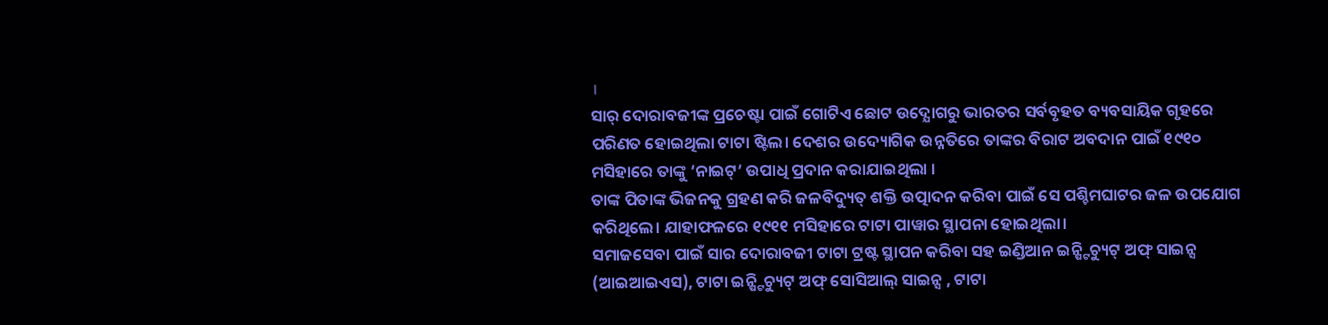।
ସାର୍ ଦୋରାବଜୀଙ୍କ ପ୍ରଚେଷ୍ଟା ପାଇଁ ଗୋଟିଏ ଛୋଟ ଉଦ୍ଯୋଗରୁ ଭାରତର ସର୍ବବୃହତ ବ୍ୟବସାୟିକ ଗୃହରେ ପରିଣତ ହୋଇଥିଲା ଟାଟା ଷ୍ଟିଲ। ଦେଶର ଉଦ୍ୟୋଗିକ ଉନ୍ନତିରେ ତାଙ୍କର ବିରାଟ ଅବଦାନ ପାଇଁ ୧୯୧୦ ମସିହାରେ ତାଙ୍କୁ ‘ନାଇଟ୍’ ଉପାଧି ପ୍ରଦାନ କରାଯାଇଥିଲା ।
ତାଙ୍କ ପିତାଙ୍କ ଭିଜନକୁ ଗ୍ରହଣ କରି ଜଳବିଦ୍ୟୁତ୍ ଶକ୍ତି ଉତ୍ପାଦନ କରିବା ପାଇଁ ସେ ପଶ୍ଚିମଘାଟର ଜଳ ଉପଯୋଗ କରିଥିଲେ। ଯାହାଫଳରେ ୧୯୧୧ ମସିହାରେ ଟାଟା ପାୱାର ସ୍ଥାପନା ହୋଇଥିଲା।
ସମାଜସେବା ପାଇଁ ସାର ଦୋରାବଜୀ ଟାଟା ଟ୍ରଷ୍ଟ ସ୍ଥାପନ କରିବା ସହ ଇଣ୍ଡିଆନ ଇନ୍ଷ୍ଟିଚ୍ୟୁଟ୍ ଅଫ୍ ସାଇନ୍ସ (ଆଇଆଇଏସ), ଟାଟା ଇନ୍ଷ୍ଟିଚ୍ୟୁଟ୍ ଅଫ୍ ସୋସିଆଲ୍ ସାଇନ୍ସ , ଟାଟା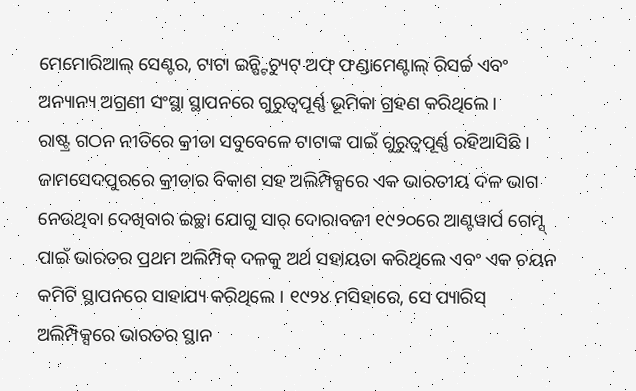ମେମୋରିଆଲ୍ ସେଣ୍ଟର, ଟାଟା ଇନ୍ଷ୍ଟିଚ୍ୟୁଟ୍ ଅଫ୍ ଫଣ୍ଡାମେଣ୍ଟାଲ୍ ରିସର୍ଚ୍ଚ ଏବଂ ଅନ୍ୟାନ୍ୟ ଅଗ୍ରଣୀ ସଂସ୍ଥା ସ୍ଥାପନରେ ଗୁରୁତ୍ୱପୂର୍ଣ୍ଣ ଭୂମିକା ଗ୍ରହଣ କରିଥିଲେ।
ରାଷ୍ଟ୍ର ଗଠନ ନୀତିରେ କ୍ରୀଡା ସବୁବେଳେ ଟାଟାଙ୍କ ପାଇଁ ଗୁରୁତ୍ୱପୂର୍ଣ୍ଣ ରହିଆସିଛି । ଜାମସେଦପୁରରେ କ୍ରୀଡାର ବିକାଶ ସହ ଅଲିମ୍ପିକ୍ସରେ ଏକ ଭାରତୀୟ ଦଳ ଭାଗ ନେଉଥିବା ଦେଖିବାର ଇଚ୍ଛା ଯୋଗୁ ସାର୍ ଦୋରାବଜୀ ୧୯୨୦ରେ ଆଣ୍ଟୱାର୍ପ ଗେମ୍ସ୍ ପାଇଁ ଭାରତର ପ୍ରଥମ ଅଲିମ୍ପିକ୍ ଦଳକୁ ଅର୍ଥ ସହାୟତା କରିଥିଲେ ଏବଂ ଏକ ଚୟନ କମିଟି ସ୍ଥାପନରେ ସାହାଯ୍ୟ କରିଥିଲେ । ୧୯୨୪ ମସିହାରେ, ସେ ପ୍ୟାରିସ୍ ଅଲିମ୍ପିକ୍ସରେ ଭାରତର ସ୍ଥାନ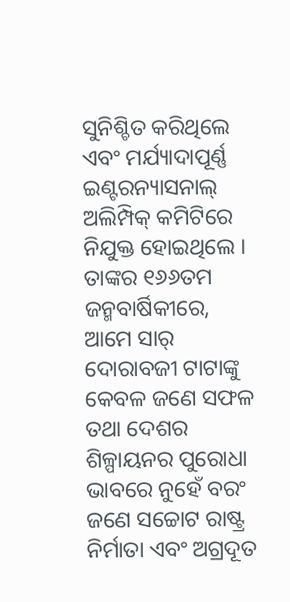ସୁନିଶ୍ଚିତ କରିଥିଲେ ଏବଂ ମର୍ଯ୍ୟାଦାପୂର୍ଣ୍ଣ ଇଣ୍ଟରନ୍ୟାସନାଲ୍ ଅଲିମ୍ପିକ୍ କମିଟିରେ ନିଯୁକ୍ତ ହୋଇଥିଲେ ।
ତାଙ୍କର ୧୬୬ତମ ଜନ୍ମବାର୍ଷିକୀରେ, ଆମେ ସାର୍ ଦୋରାବଜୀ ଟାଟାଙ୍କୁ କେବଳ ଜଣେ ସଫଳ ତଥା ଦେଶର ଶିଳ୍ପାୟନର ପୁରୋଧା ଭାବରେ ନୁହେଁ ବରଂ ଜଣେ ସଚ୍ଚୋଟ ରାଷ୍ଟ୍ର ନିର୍ମାତା ଏବଂ ଅଗ୍ରଦୂତ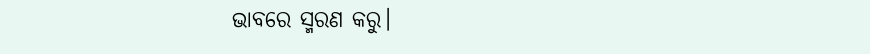ଭାବରେ ସ୍ମରଣ କରୁ।